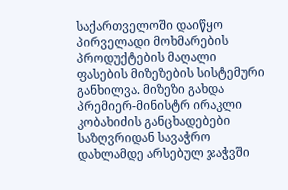საქართველოში დაიწყო პირველადი მოხმარების პროდუქტების მაღალი ფასების მიზეზების სისტემური განხილვა. მიზეზი გახდა პრემიერ-მინისტრ ირაკლი კობახიძის განცხადებები საზღვრიდან სავაჭრო დახლამდე არსებულ ჯაჭვში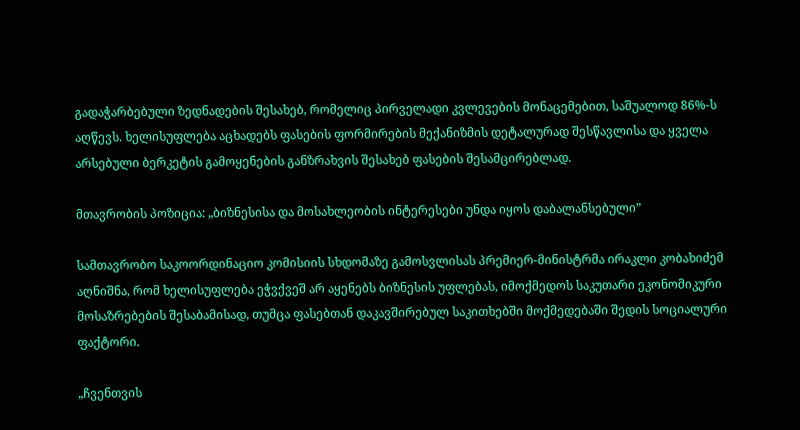გადაჭარბებული ზედნადების შესახებ, რომელიც პირველადი კვლევების მონაცემებით, საშუალოდ 86%-ს აღწევს. ხელისუფლება აცხადებს ფასების ფორმირების მექანიზმის დეტალურად შესწავლისა და ყველა არსებული ბერკეტის გამოყენების განზრახვის შესახებ ფასების შესამცირებლად.

მთავრობის პოზიცია: „ბიზნესისა და მოსახლეობის ინტერესები უნდა იყოს დაბალანსებული”

სამთავრობო საკოორდინაციო კომისიის სხდომაზე გამოსვლისას პრემიერ-მინისტრმა ირაკლი კობახიძემ აღნიშნა, რომ ხელისუფლება ეჭვქვეშ არ აყენებს ბიზნესის უფლებას, იმოქმედოს საკუთარი ეკონომიკური მოსაზრებების შესაბამისად, თუმცა ფასებთან დაკავშირებულ საკითხებში მოქმედებაში შედის სოციალური ფაქტორი.

„ჩვენთვის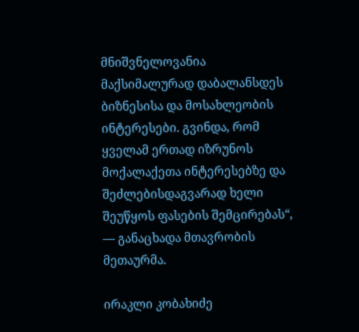მნიშვნელოვანია მაქსიმალურად დაბალანსდეს ბიზნესისა და მოსახლეობის ინტერესები. გვინდა, რომ ყველამ ერთად იზრუნოს მოქალაქეთა ინტერესებზე და შეძლებისდაგვარად ხელი შეუწყოს ფასების შემცირებას“, — განაცხადა მთავრობის მეთაურმა.

ირაკლი კობახიძე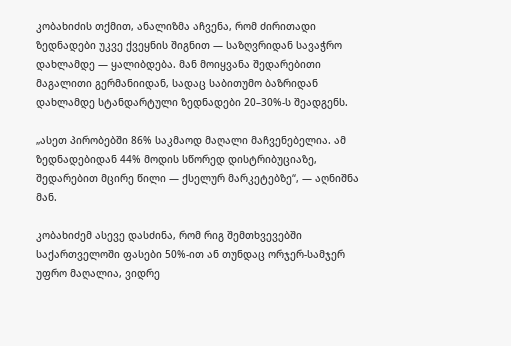კობახიძის თქმით, ანალიზმა აჩვენა, რომ ძირითადი ზედნადები უკვე ქვეყნის შიგნით — საზღვრიდან სავაჭრო დახლამდე — ყალიბდება. მან მოიყვანა შედარებითი მაგალითი გერმანიიდან, სადაც საბითუმო ბაზრიდან დახლამდე სტანდარტული ზედნადები 20–30%-ს შეადგენს.

„ასეთ პირობებში 86% საკმაოდ მაღალი მაჩვენებელია. ამ ზედნადებიდან 44% მოდის სწორედ დისტრიბუციაზე, შედარებით მცირე წილი — ქსელურ მარკეტებზე“, — აღნიშნა მან.

კობახიძემ ასევე დასძინა, რომ რიგ შემთხვევებში საქართველოში ფასები 50%-ით ან თუნდაც ორჯერ-სამჯერ უფრო მაღალია, ვიდრე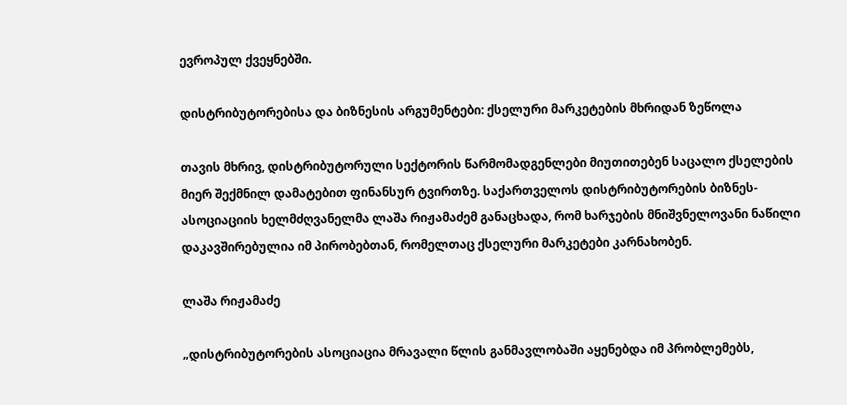ევროპულ ქვეყნებში.

დისტრიბუტორებისა და ბიზნესის არგუმენტები: ქსელური მარკეტების მხრიდან ზეწოლა

თავის მხრივ, დისტრიბუტორული სექტორის წარმომადგენლები მიუთითებენ საცალო ქსელების მიერ შექმნილ დამატებით ფინანსურ ტვირთზე. საქართველოს დისტრიბუტორების ბიზნეს-ასოციაციის ხელმძღვანელმა ლაშა რიჟამაძემ განაცხადა, რომ ხარჯების მნიშვნელოვანი ნაწილი დაკავშირებულია იმ პირობებთან, რომელთაც ქსელური მარკეტები კარნახობენ.

ლაშა რიჟამაძე

„დისტრიბუტორების ასოციაცია მრავალი წლის განმავლობაში აყენებდა იმ პრობლემებს,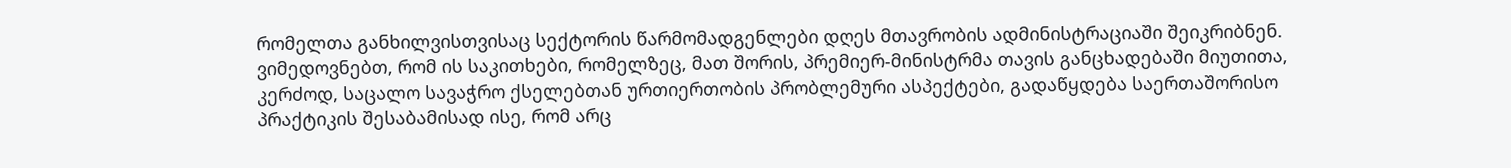რომელთა განხილვისთვისაც სექტორის წარმომადგენლები დღეს მთავრობის ადმინისტრაციაში შეიკრიბნენ. ვიმედოვნებთ, რომ ის საკითხები, რომელზეც, მათ შორის, პრემიერ-მინისტრმა თავის განცხადებაში მიუთითა, კერძოდ, საცალო სავაჭრო ქსელებთან ურთიერთობის პრობლემური ასპექტები, გადაწყდება საერთაშორისო პრაქტიკის შესაბამისად ისე, რომ არც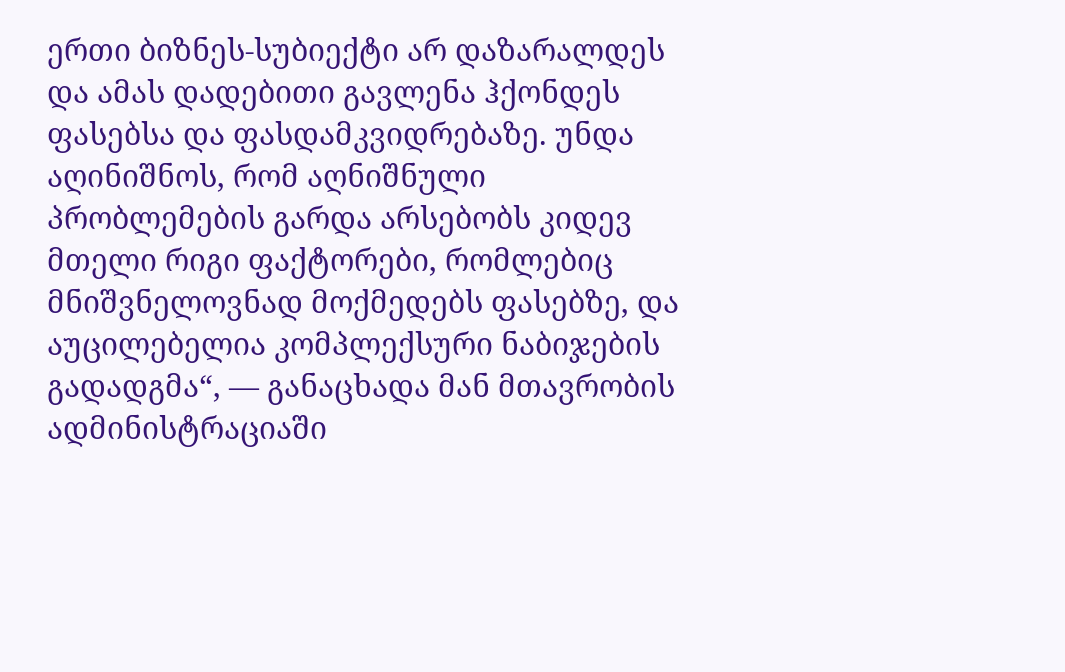ერთი ბიზნეს-სუბიექტი არ დაზარალდეს და ამას დადებითი გავლენა ჰქონდეს ფასებსა და ფასდამკვიდრებაზე. უნდა აღინიშნოს, რომ აღნიშნული პრობლემების გარდა არსებობს კიდევ მთელი რიგი ფაქტორები, რომლებიც მნიშვნელოვნად მოქმედებს ფასებზე, და აუცილებელია კომპლექსური ნაბიჯების გადადგმა“, — განაცხადა მან მთავრობის ადმინისტრაციაში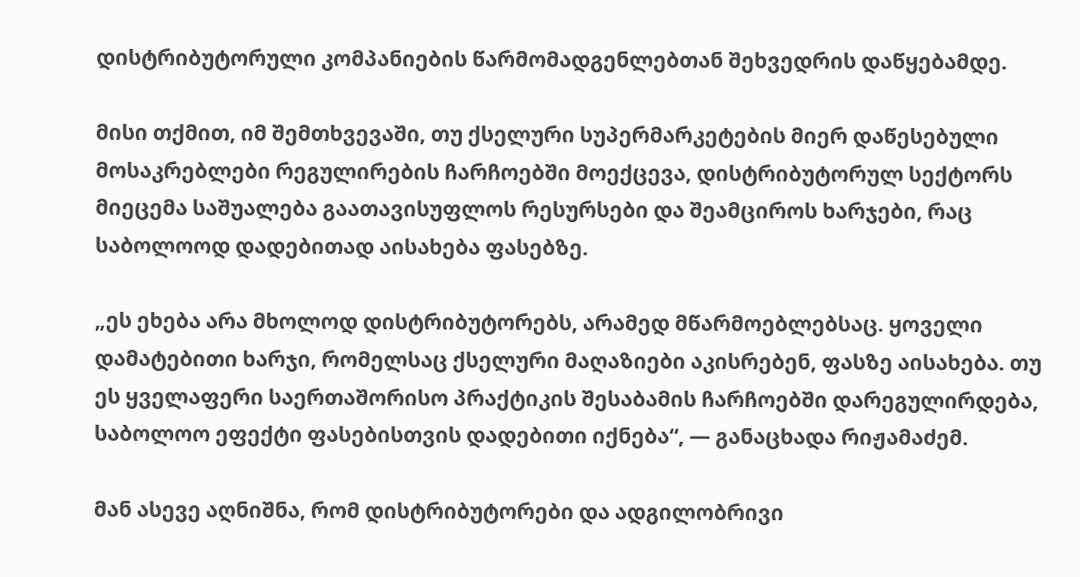დისტრიბუტორული კომპანიების წარმომადგენლებთან შეხვედრის დაწყებამდე.

მისი თქმით, იმ შემთხვევაში, თუ ქსელური სუპერმარკეტების მიერ დაწესებული მოსაკრებლები რეგულირების ჩარჩოებში მოექცევა, დისტრიბუტორულ სექტორს მიეცემა საშუალება გაათავისუფლოს რესურსები და შეამციროს ხარჯები, რაც საბოლოოდ დადებითად აისახება ფასებზე.

„ეს ეხება არა მხოლოდ დისტრიბუტორებს, არამედ მწარმოებლებსაც. ყოველი დამატებითი ხარჯი, რომელსაც ქსელური მაღაზიები აკისრებენ, ფასზე აისახება. თუ ეს ყველაფერი საერთაშორისო პრაქტიკის შესაბამის ჩარჩოებში დარეგულირდება, საბოლოო ეფექტი ფასებისთვის დადებითი იქნება“, — განაცხადა რიჟამაძემ.

მან ასევე აღნიშნა, რომ დისტრიბუტორები და ადგილობრივი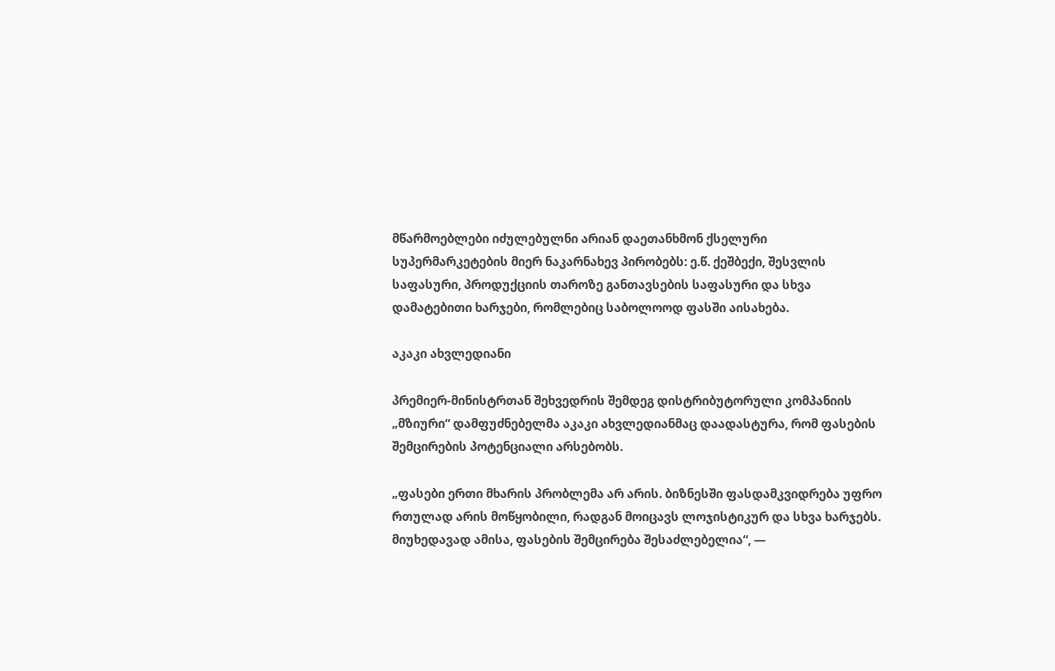მწარმოებლები იძულებულნი არიან დაეთანხმონ ქსელური სუპერმარკეტების მიერ ნაკარნახევ პირობებს: ე.წ. ქეშბექი, შესვლის საფასური, პროდუქციის თაროზე განთავსების საფასური და სხვა დამატებითი ხარჯები, რომლებიც საბოლოოდ ფასში აისახება.

აკაკი ახვლედიანი

პრემიერ-მინისტრთან შეხვედრის შემდეგ დისტრიბუტორული კომპანიის „მზიური“ დამფუძნებელმა აკაკი ახვლედიანმაც დაადასტურა, რომ ფასების შემცირების პოტენციალი არსებობს.

„ფასები ერთი მხარის პრობლემა არ არის. ბიზნესში ფასდამკვიდრება უფრო რთულად არის მოწყობილი, რადგან მოიცავს ლოჯისტიკურ და სხვა ხარჯებს. მიუხედავად ამისა, ფასების შემცირება შესაძლებელია“, —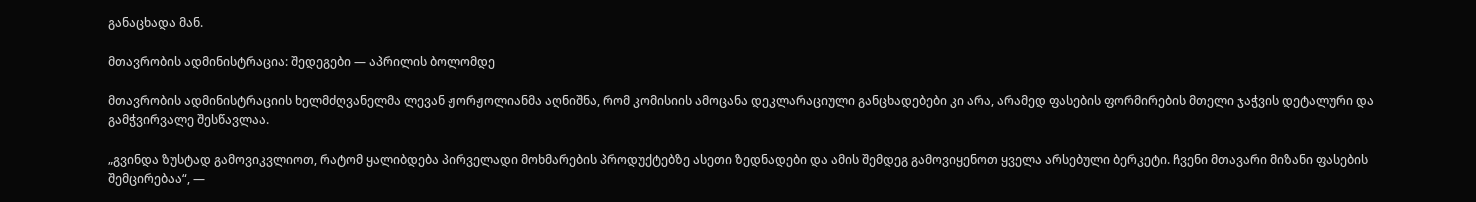განაცხადა მან.

მთავრობის ადმინისტრაცია: შედეგები — აპრილის ბოლომდე

მთავრობის ადმინისტრაციის ხელმძღვანელმა ლევან ჟორჟოლიანმა აღნიშნა, რომ კომისიის ამოცანა დეკლარაციული განცხადებები კი არა, არამედ ფასების ფორმირების მთელი ჯაჭვის დეტალური და გამჭვირვალე შესწავლაა.

„გვინდა ზუსტად გამოვიკვლიოთ, რატომ ყალიბდება პირველადი მოხმარების პროდუქტებზე ასეთი ზედნადები და ამის შემდეგ გამოვიყენოთ ყველა არსებული ბერკეტი. ჩვენი მთავარი მიზანი ფასების შემცირებაა“, —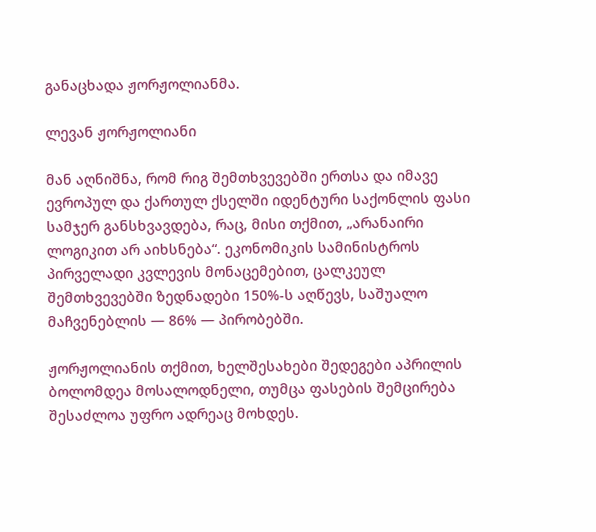განაცხადა ჟორჟოლიანმა.

ლევან ჟორჟოლიანი

მან აღნიშნა, რომ რიგ შემთხვევებში ერთსა და იმავე ევროპულ და ქართულ ქსელში იდენტური საქონლის ფასი სამჯერ განსხვავდება, რაც, მისი თქმით, „არანაირი ლოგიკით არ აიხსნება“. ეკონომიკის სამინისტროს პირველადი კვლევის მონაცემებით, ცალკეულ შემთხვევებში ზედნადები 150%-ს აღწევს, საშუალო მაჩვენებლის — 86% — პირობებში.

ჟორჟოლიანის თქმით, ხელშესახები შედეგები აპრილის ბოლომდეა მოსალოდნელი, თუმცა ფასების შემცირება შესაძლოა უფრო ადრეაც მოხდეს.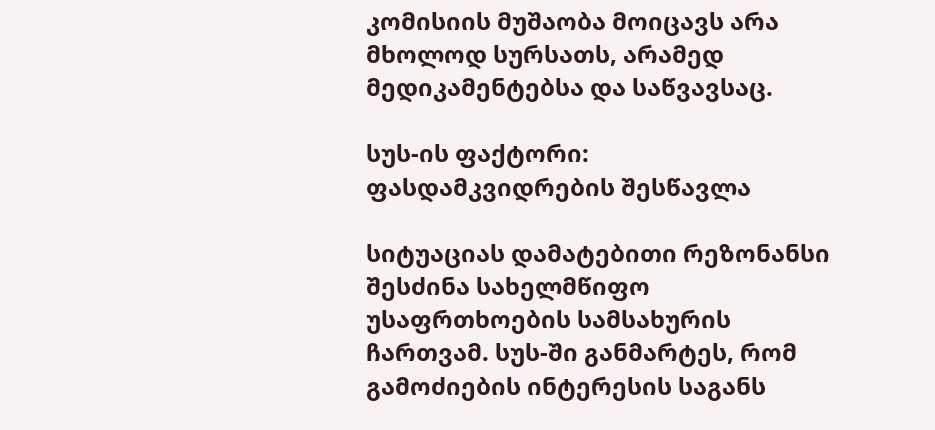კომისიის მუშაობა მოიცავს არა მხოლოდ სურსათს, არამედ მედიკამენტებსა და საწვავსაც.

სუს-ის ფაქტორი: ფასდამკვიდრების შესწავლა

სიტუაციას დამატებითი რეზონანსი შესძინა სახელმწიფო უსაფრთხოების სამსახურის ჩართვამ. სუს-ში განმარტეს, რომ გამოძიების ინტერესის საგანს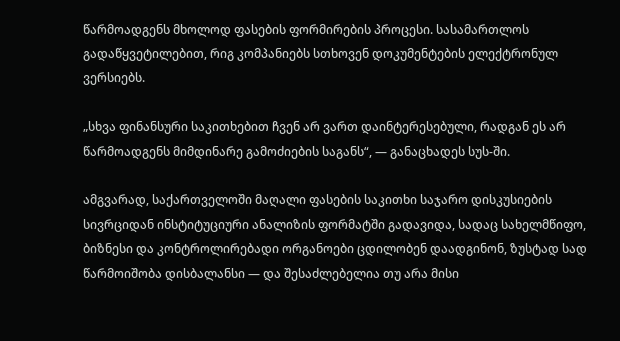წარმოადგენს მხოლოდ ფასების ფორმირების პროცესი. სასამართლოს გადაწყვეტილებით, რიგ კომპანიებს სთხოვენ დოკუმენტების ელექტრონულ ვერსიებს.

„სხვა ფინანსური საკითხებით ჩვენ არ ვართ დაინტერესებული, რადგან ეს არ წარმოადგენს მიმდინარე გამოძიების საგანს“, — განაცხადეს სუს-ში.

ამგვარად, საქართველოში მაღალი ფასების საკითხი საჯარო დისკუსიების სივრციდან ინსტიტუციური ანალიზის ფორმატში გადავიდა, სადაც სახელმწიფო, ბიზნესი და კონტროლირებადი ორგანოები ცდილობენ დაადგინონ, ზუსტად სად წარმოიშობა დისბალანსი — და შესაძლებელია თუ არა მისი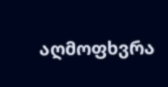აღმოფხვრა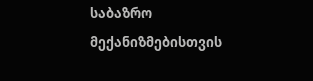საბაზრო მექანიზმებისთვის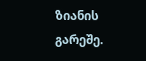ზიანის გარეშე.